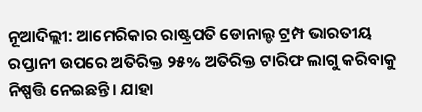ନୂଆଦିଲ୍ଲୀ: ଆମେରିକାର ରାଷ୍ଟ୍ରପତି ଡୋନାଲ୍ଡ ଟ୍ରମ୍ପ ଭାରତୀୟ ରପ୍ତାନୀ ଉପରେ ଅତିରିକ୍ତ ୨୫% ଅତିରିକ୍ତ ଟାରିଫ ଲାଗୁ କରିବାକୁ ନିଷ୍ପତ୍ତି ନେଇଛନ୍ତି। ଯାହା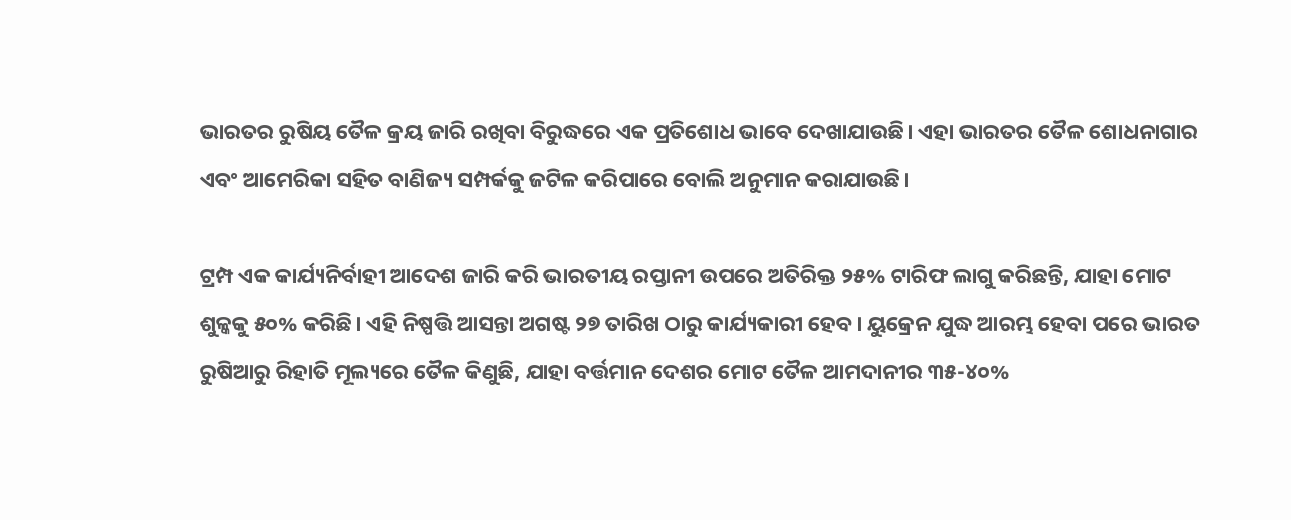ଭାରତର ରୁଷିୟ ତୈଳ କ୍ରୟ ଜାରି ରଖିବା ବିରୁଦ୍ଧରେ ଏକ ପ୍ରତିଶୋଧ ଭାବେ ଦେଖାଯାଉଛି। ଏହା ଭାରତର ତୈଳ ଶୋଧନାଗାର ଏବଂ ଆମେରିକା ସହିତ ବାଣିଜ୍ୟ ସମ୍ପର୍କକୁ ଜଟିଳ କରିପାରେ ବୋଲି ଅନୁମାନ କରାଯାଉଛି।

ଟ୍ରମ୍ପ ଏକ କାର୍ଯ୍ୟନିର୍ବାହୀ ଆଦେଶ ଜାରି କରି ଭାରତୀୟ ରପ୍ତାନୀ ଉପରେ ଅତିରିକ୍ତ ୨୫% ଟାରିଫ ଲାଗୁ କରିଛନ୍ତି, ଯାହା ମୋଟ ଶୁଳ୍କକୁ ୫୦% କରିଛି। ଏହି ନିଷ୍ପତ୍ତି ଆସନ୍ତା ଅଗଷ୍ଟ ୨୭ ତାରିଖ ଠାରୁ କାର୍ଯ୍ୟକାରୀ ହେବ। ୟୁକ୍ରେନ ଯୁଦ୍ଧ ଆରମ୍ଭ ହେବା ପରେ ଭାରତ ରୁଷିଆରୁ ରିହାତି ମୂଲ୍ୟରେ ତୈଳ କିଣୁଛି, ଯାହା ବର୍ତ୍ତମାନ ଦେଶର ମୋଟ ତୈଳ ଆମଦାନୀର ୩୫-୪୦%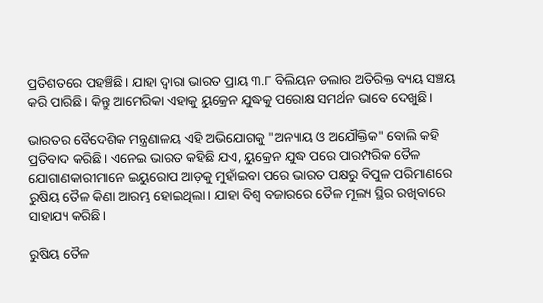ପ୍ରତିଶତରେ ପହଞ୍ଚିଛି। ଯାହା ଦ୍ୱାରା ଭାରତ ପ୍ରାୟ ୩.୮ ବିଲିୟନ ଡଲାର ଅତିରିକ୍ତ ବ୍ୟୟ ସଞ୍ଚୟ କରି ପାରିଛି। କିନ୍ତୁ ଆମେରିକା ଏହାକୁ ୟୁକ୍ରେନ ଯୁଦ୍ଧକୁ ପରୋକ୍ଷ ସମର୍ଥନ ଭାବେ ଦେଖୁଛି।

ଭାରତର ବୈଦେଶିକ ମନ୍ତ୍ରଣାଳୟ ଏହି ଅଭିଯୋଗକୁ "ଅନ୍ୟାୟ ଓ ଅଯୌକ୍ତିକ" ବୋଲି କହି ପ୍ରତିବାଦ କରିଛି। ଏନେଇ ଭାରତ କହିଛି ଯଏ, ୟୁକ୍ରେନ ଯୁଦ୍ଧ ପରେ ପାରମ୍ପରିକ ତୈଳ ଯୋଗାଣକାରୀମାନେ ଇୟୁରୋପ ଆଡ଼କୁ ମୁହାଁଇବା ପରେ ଭାରତ ପକ୍ଷରୁ ବିପୁଳ ପରିମାଣରେ ରୁଷିୟ ତୈଳ କିଣା ଆରମ୍ଭ ହୋଇଥିଲା। ଯାହା ବିଶ୍ୱ ବଜାରରେ ତୈଳ ମୂଲ୍ୟ ସ୍ଥିର ରଖିବାରେ ସାହାଯ୍ୟ କରିଛି।

ରୁଷିୟ ତୈଳ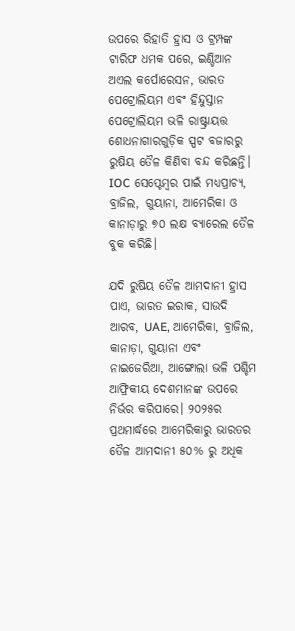ଉପରେ ରିହାତି ହ୍ରାସ ଓ ଟ୍ରମ୍ପଙ୍କ ଟାରିଫ ଧମକ ପରେ, ଇଣ୍ଡିଆନ ଅଏଲ କର୍ପୋରେସନ, ଭାରତ ପେଟ୍ରୋଲିୟମ ଏବଂ ହିନ୍ଦୁସ୍ତାନ ପେଟ୍ରୋଲିୟମ ଭଳି ରାଷ୍ଟ୍ରାୟତ୍ତ ଶୋଧନାଗାରଗୁଡ଼ିକ ସ୍ପଟ ବଜାରରୁ ରୁଷିୟ ତୈଳ କିଣିବା ବନ୍ଦ କରିଛନ୍ତି। IOC ସେପ୍ଟେମ୍ବର ପାଇଁ ମଧ୍ୟପ୍ରାଚ୍ୟ, ବ୍ରାଜିଲ, ଗୁୟାନା, ଆମେରିକା ଓ କାନାଡ଼ାରୁ ୭୦ ଲକ୍ଷ ବ୍ୟାରେଲ ତୈଳ ବୁକ କରିଛି।

ଯଦି ରୁଷିୟ ତୈଳ ଆମଦାନୀ ହ୍ରାସ ପାଏ, ଭାରତ ଇରାକ, ସାଉଦି ଆରବ, UAE, ଆମେରିକା, ବ୍ରାଜିଲ, କାନାଡ଼ା, ଗୁୟାନା ଏବଂ ନାଇଜେରିଆ, ଆଙ୍ଗୋଲା ଭଳି ପଶ୍ଚିମ ଆଫ୍ରିକୀୟ ଦେଶମାନଙ୍କ ଉପରେ ନିର୍ଭର କରିପାରେ। ୨୦୨୫ର ପ୍ରଥମାର୍ଦ୍ଧରେ ଆମେରିକାରୁ ଭାରତର ତୈଳ ଆମଦାନୀ ୫୦% ରୁ ଅଧିକ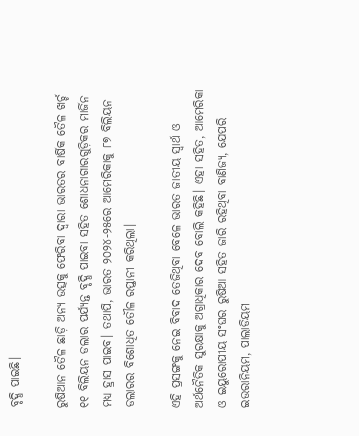ବୃଦ୍ଧି ପାଇଛି।

ରୁଷିଆନ ତୈଳ ଛାଡ଼ି ଅନ୍ୟ ଉତ୍ସକୁ ଫେରିବା ଦ୍ୱାରା ଭାରତର ବାର୍ଷିକ ତୈଳ ଖର୍ଚ୍ଚ ୧୧ ବିଲିୟନ ଡଲାର ପର୍ଯ୍ୟନ୍ତ ବୃଦ୍ଧି ପାଇବା ସହିତ ଶୋଧନାଗାରଗୁଡ଼ିକର ମାର୍ଜିନ ମଧ୍ୟ ହ୍ରାସ ପାଇବ। ତଥାପି, ଭାରତ ୨୦୨୪-୨୫ରେ ଆମେରିକାକୁ ୮୭ ବିଲିୟନ ଡଲାରର ବିଶୋଧିତ ତୌଳ ରପ୍ତାନୀ କରିଥିଲା।

ଏହି ପ୍ରସଙ୍ଗକୁ ନେଇ ବିବାଦ ତେଜିଥିବା ବେଳେ ଭାରତ ଜାତୀୟ ସ୍ୱାର୍ଥ ଓ ଅର୍ଥନୈତିକ ସୁରକ୍ଷାକୁ ଅଗ୍ରାଧିକାର ଦେବ ବୋଲି କହିଛି। ଏହା ସହିତ, ଆମେରିକା ଓ ଇୟୁରୋପୀୟ ସଂଘର ରୁଷିଆ ସହିତ ଜାରି ରହିଥିବା ବାଣିଜ୍ୟ, ଯେପରି ଇଉରାନିୟମ, ପାଲାଡିୟମ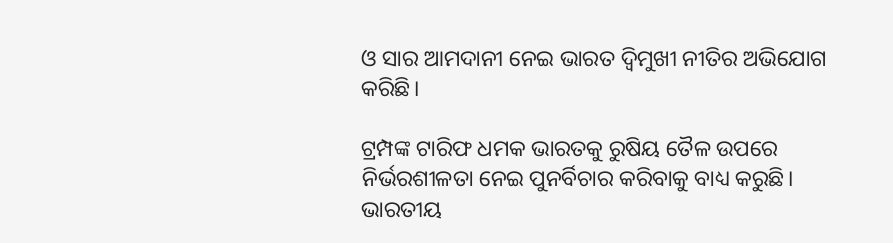ଓ ସାର ଆମଦାନୀ ନେଇ ଭାରତ ଦ୍ୱିମୁଖୀ ନୀତିର ଅଭିଯୋଗ କରିଛି।

ଟ୍ରମ୍ପଙ୍କ ଟାରିଫ ଧମକ ଭାରତକୁ ରୁଷିୟ ତୈଳ ଉପରେ ନିର୍ଭରଶୀଳତା ନେଇ ପୁନର୍ବିଚାର କରିବାକୁ ବାଧ୍ୟ କରୁଛି। ଭାରତୀୟ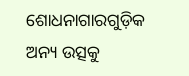ଶୋଧନାଗାରଗୁଡ଼ିକ ଅନ୍ୟ ଉତ୍ସକୁ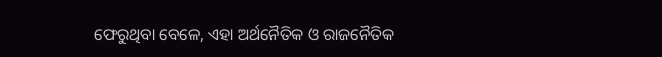ଫେରୁଥିବା ବେଳେ, ଏହା ଅର୍ଥନୈତିକ ଓ ରାଜନୈତିକ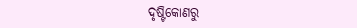ଦୃଷ୍ଟିକୋଣରୁ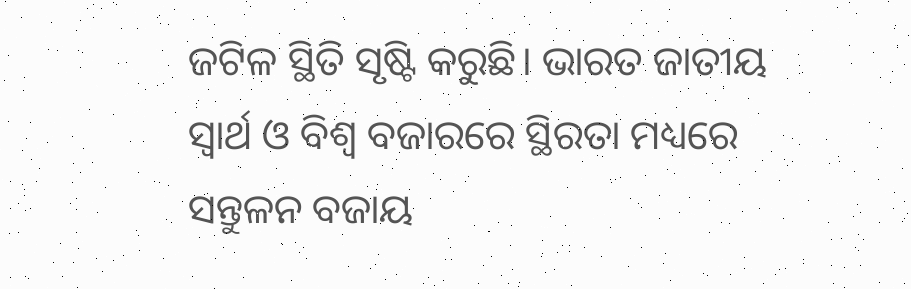ଜଟିଳ ସ୍ଥିତି ସୃଷ୍ଟି କରୁଛି। ଭାରତ ଜାତୀୟ ସ୍ୱାର୍ଥ ଓ ବିଶ୍ୱ ବଜାରରେ ସ୍ଥିରତା ମଧ୍ୟରେ ସନ୍ତୁଳନ ବଜାୟ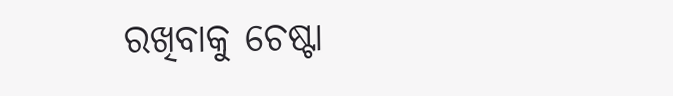ରଖିବାକୁ ଚେଷ୍ଟା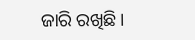ଜାରି ରଖିଛି।